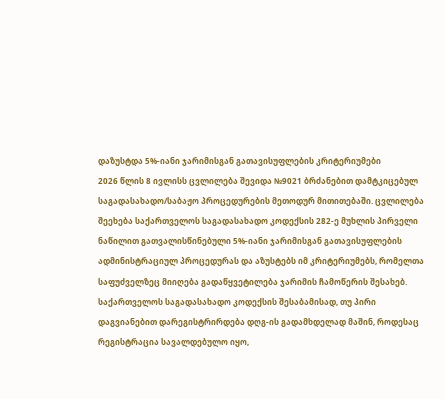დაზუსტდა 5%-იანი ჯარიმისგან გათავისუფლების კრიტერიუმები
2026 წლის 8 ივლისს ცვლილება შევიდა №9021 ბრძანებით დამტკიცებულ საგადასახადო/საბაჟო პროცედურების მეთოდურ მითითებაში. ცვლილება შეეხება საქართველოს საგადასახადო კოდექსის 282-ე მუხლის პირველი ნაწილით გათვალისწინებული 5%-იანი ჯარიმისგან გათავისუფლების ადმინისტრაციულ პროცედურას და აზუსტებს იმ კრიტერიუმებს, რომელთა საფუძველზეც მიიღება გადაწყვეტილება ჯარიმის ჩამოწერის შესახებ.
საქართველოს საგადასახადო კოდექსის შესაბამისად, თუ პირი დაგვიანებით დარეგისტრირდება დღგ-ის გადამხდელად მაშინ, როდესაც რეგისტრაცია სავალდებულო იყო,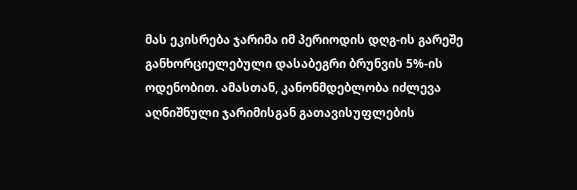მას ეკისრება ჯარიმა იმ პერიოდის დღგ-ის გარეშე განხორციელებული დასაბეგრი ბრუნვის 5%-ის ოდენობით. ამასთან, კანონმდებლობა იძლევა აღნიშნული ჯარიმისგან გათავისუფლების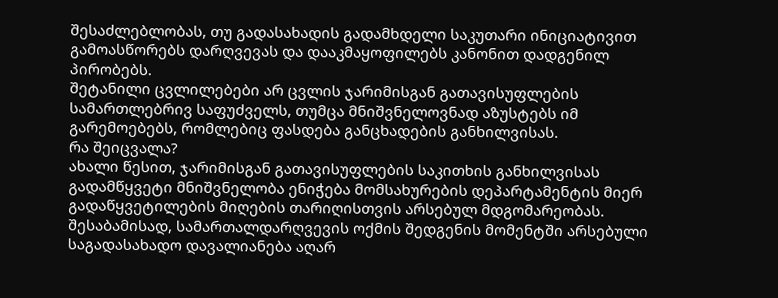შესაძლებლობას, თუ გადასახადის გადამხდელი საკუთარი ინიციატივით გამოასწორებს დარღვევას და დააკმაყოფილებს კანონით დადგენილ პირობებს.
შეტანილი ცვლილებები არ ცვლის ჯარიმისგან გათავისუფლების სამართლებრივ საფუძველს, თუმცა მნიშვნელოვნად აზუსტებს იმ გარემოებებს, რომლებიც ფასდება განცხადების განხილვისას.
რა შეიცვალა?
ახალი წესით, ჯარიმისგან გათავისუფლების საკითხის განხილვისას გადამწყვეტი მნიშვნელობა ენიჭება მომსახურების დეპარტამენტის მიერ გადაწყვეტილების მიღების თარიღისთვის არსებულ მდგომარეობას. შესაბამისად, სამართალდარღვევის ოქმის შედგენის მომენტში არსებული საგადასახადო დავალიანება აღარ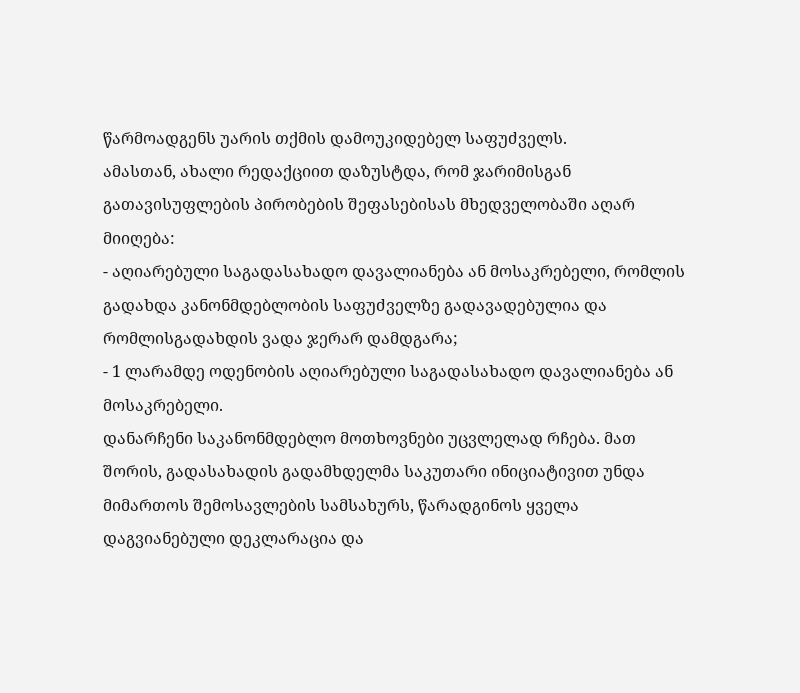წარმოადგენს უარის თქმის დამოუკიდებელ საფუძველს.
ამასთან, ახალი რედაქციით დაზუსტდა, რომ ჯარიმისგან გათავისუფლების პირობების შეფასებისას მხედველობაში აღარ მიიღება:
- აღიარებული საგადასახადო დავალიანება ან მოსაკრებელი, რომლის გადახდა კანონმდებლობის საფუძველზე გადავადებულია და რომლისგადახდის ვადა ჯერარ დამდგარა;
- 1 ლარამდე ოდენობის აღიარებული საგადასახადო დავალიანება ან მოსაკრებელი.
დანარჩენი საკანონმდებლო მოთხოვნები უცვლელად რჩება. მათ შორის, გადასახადის გადამხდელმა საკუთარი ინიციატივით უნდა მიმართოს შემოსავლების სამსახურს, წარადგინოს ყველა დაგვიანებული დეკლარაცია და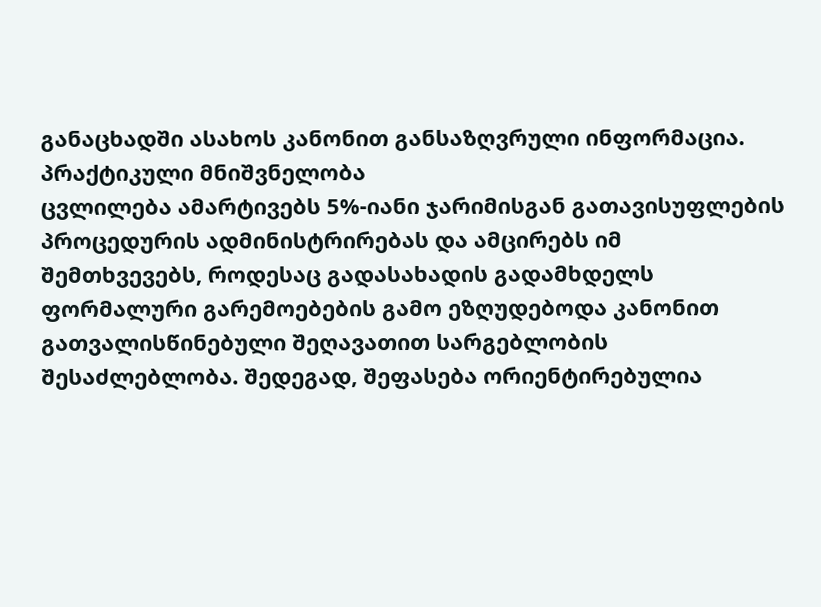განაცხადში ასახოს კანონით განსაზღვრული ინფორმაცია.
პრაქტიკული მნიშვნელობა
ცვლილება ამარტივებს 5%-იანი ჯარიმისგან გათავისუფლების პროცედურის ადმინისტრირებას და ამცირებს იმ შემთხვევებს, როდესაც გადასახადის გადამხდელს ფორმალური გარემოებების გამო ეზღუდებოდა კანონით გათვალისწინებული შეღავათით სარგებლობის შესაძლებლობა. შედეგად, შეფასება ორიენტირებულია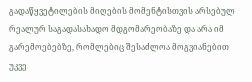გადაწყვეტილების მიღების მომენტისთვის არსებულ რეალურ საგადასახადო მდგომარეობაზე და არა იმ გარემოებებზე, რომლებიც შესაძლოა მოგვიანებით უკვე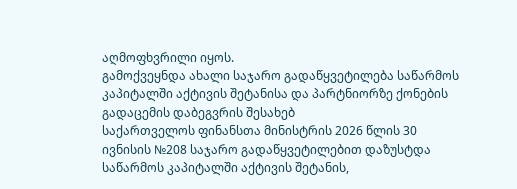აღმოფხვრილი იყოს.
გამოქვეყნდა ახალი საჯარო გადაწყვეტილება საწარმოს კაპიტალში აქტივის შეტანისა და პარტნიორზე ქონების გადაცემის დაბეგვრის შესახებ
საქართველოს ფინანსთა მინისტრის 2026 წლის 30 ივნისის №208 საჯარო გადაწყვეტილებით დაზუსტდა საწარმოს კაპიტალში აქტივის შეტანის,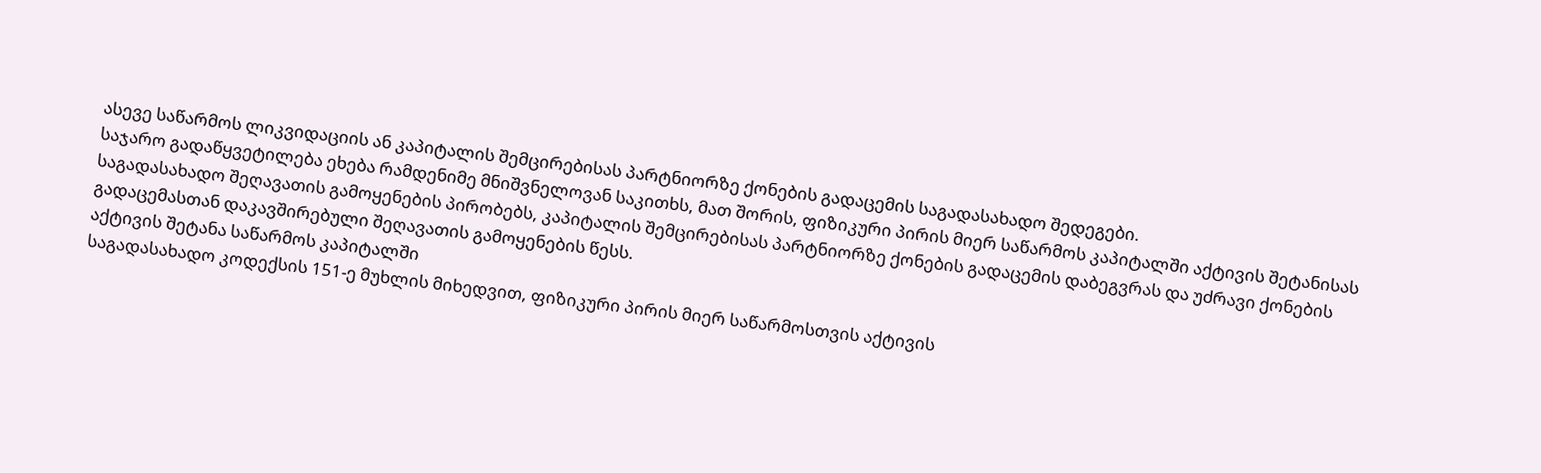ასევე საწარმოს ლიკვიდაციის ან კაპიტალის შემცირებისას პარტნიორზე ქონების გადაცემის საგადასახადო შედეგები.
საჯარო გადაწყვეტილება ეხება რამდენიმე მნიშვნელოვან საკითხს, მათ შორის, ფიზიკური პირის მიერ საწარმოს კაპიტალში აქტივის შეტანისას საგადასახადო შეღავათის გამოყენების პირობებს, კაპიტალის შემცირებისას პარტნიორზე ქონების გადაცემის დაბეგვრას და უძრავი ქონების გადაცემასთან დაკავშირებული შეღავათის გამოყენების წესს.
აქტივის შეტანა საწარმოს კაპიტალში
საგადასახადო კოდექსის 151-ე მუხლის მიხედვით, ფიზიკური პირის მიერ საწარმოსთვის აქტივის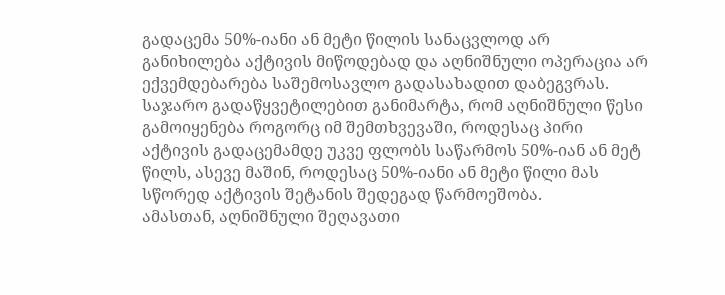გადაცემა 50%-იანი ან მეტი წილის სანაცვლოდ არ განიხილება აქტივის მიწოდებად და აღნიშნული ოპერაცია არ ექვემდებარება საშემოსავლო გადასახადით დაბეგვრას.
საჯარო გადაწყვეტილებით განიმარტა, რომ აღნიშნული წესი გამოიყენება როგორც იმ შემთხვევაში, როდესაც პირი აქტივის გადაცემამდე უკვე ფლობს საწარმოს 50%-იან ან მეტ წილს, ასევე მაშინ, როდესაც 50%-იანი ან მეტი წილი მას სწორედ აქტივის შეტანის შედეგად წარმოეშობა.
ამასთან, აღნიშნული შეღავათი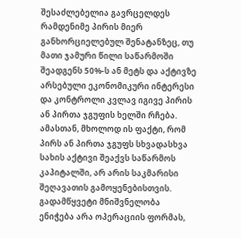შესაძლებელია გავრცელდეს რამდენიმე პირის მიერ განხორციელებულ შენატანზეც, თუ მათი ჯამური წილი საწარმოში შეადგენს 50%-ს ან მეტს და აქტივზე არსებული ეკონომიკური ინტერესი და კონტროლი კვლავ იგივე პირის ან პირთა ჯგუფის ხელში რჩება.
ამასთან, მხოლოდ ის ფაქტი, რომ პირს ან პირთა ჯგუფს სხვადასხვა სახის აქტივი შეაქვს საწარმოს კაპიტალში, არ არის საკმარისი შეღავათის გამოყენებისთვის. გადამწყვეტი მნიშვნელობა ენიჭება არა ოპერაციის ფორმას,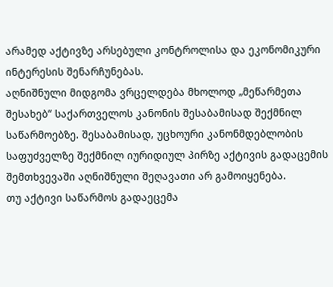არამედ აქტივზე არსებული კონტროლისა და ეკონომიკური ინტერესის შენარჩუნებას.
აღნიშნული მიდგომა ვრცელდება მხოლოდ „მეწარმეთა შესახებ“ საქართველოს კანონის შესაბამისად შექმნილ საწარმოებზე. შესაბამისად, უცხოური კანონმდებლობის საფუძველზე შექმნილ იურიდიულ პირზე აქტივის გადაცემის შემთხვევაში აღნიშნული შეღავათი არ გამოიყენება.
თუ აქტივი საწარმოს გადაეცემა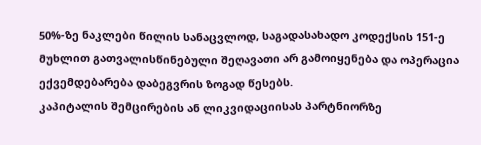50%-ზე ნაკლები წილის სანაცვლოდ, საგადასახადო კოდექსის 151-ე მუხლით გათვალისწინებული შეღავათი არ გამოიყენება და ოპერაცია ექვემდებარება დაბეგვრის ზოგად წესებს.
კაპიტალის შემცირების ან ლიკვიდაციისას პარტნიორზე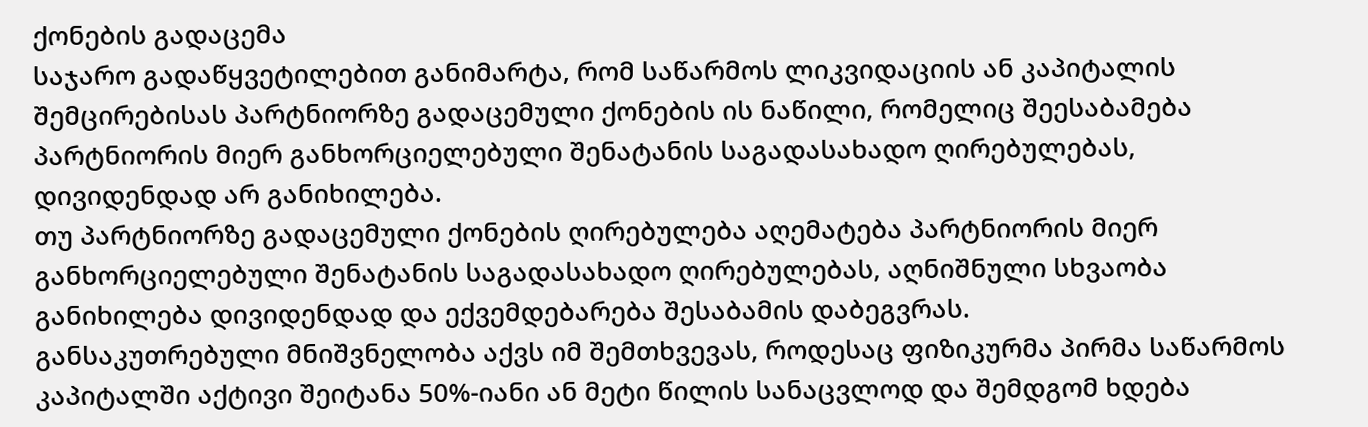ქონების გადაცემა
საჯარო გადაწყვეტილებით განიმარტა, რომ საწარმოს ლიკვიდაციის ან კაპიტალის შემცირებისას პარტნიორზე გადაცემული ქონების ის ნაწილი, რომელიც შეესაბამება პარტნიორის მიერ განხორციელებული შენატანის საგადასახადო ღირებულებას, დივიდენდად არ განიხილება.
თუ პარტნიორზე გადაცემული ქონების ღირებულება აღემატება პარტნიორის მიერ განხორციელებული შენატანის საგადასახადო ღირებულებას, აღნიშნული სხვაობა განიხილება დივიდენდად და ექვემდებარება შესაბამის დაბეგვრას.
განსაკუთრებული მნიშვნელობა აქვს იმ შემთხვევას, როდესაც ფიზიკურმა პირმა საწარმოს კაპიტალში აქტივი შეიტანა 50%-იანი ან მეტი წილის სანაცვლოდ და შემდგომ ხდება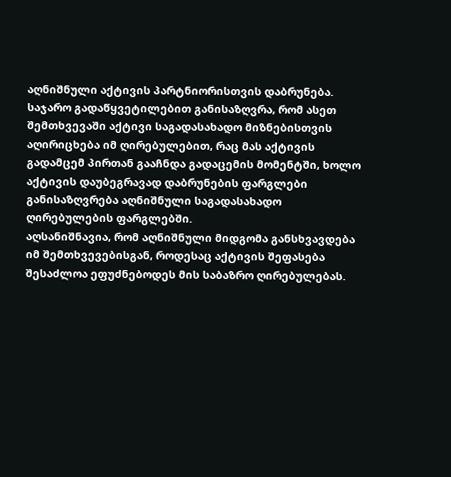აღნიშნული აქტივის პარტნიორისთვის დაბრუნება.
საჯარო გადაწყვეტილებით განისაზღვრა, რომ ასეთ შემთხვევაში აქტივი საგადასახადო მიზნებისთვის აღირიცხება იმ ღირებულებით, რაც მას აქტივის გადამცემ პირთან გააჩნდა გადაცემის მომენტში, ხოლო აქტივის დაუბეგრავად დაბრუნების ფარგლები განისაზღვრება აღნიშნული საგადასახადო ღირებულების ფარგლებში.
აღსანიშნავია, რომ აღნიშნული მიდგომა განსხვავდება იმ შემთხვევებისგან, როდესაც აქტივის შეფასება შესაძლოა ეფუძნებოდეს მის საბაზრო ღირებულებას.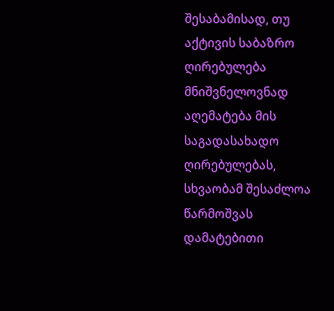შესაბამისად, თუ აქტივის საბაზრო ღირებულება მნიშვნელოვნად აღემატება მის საგადასახადო ღირებულებას, სხვაობამ შესაძლოა წარმოშვას დამატებითი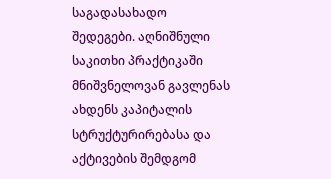საგადასახადო შედეგები. აღნიშნული საკითხი პრაქტიკაში მნიშვნელოვან გავლენას ახდენს კაპიტალის სტრუქტურირებასა და აქტივების შემდგომ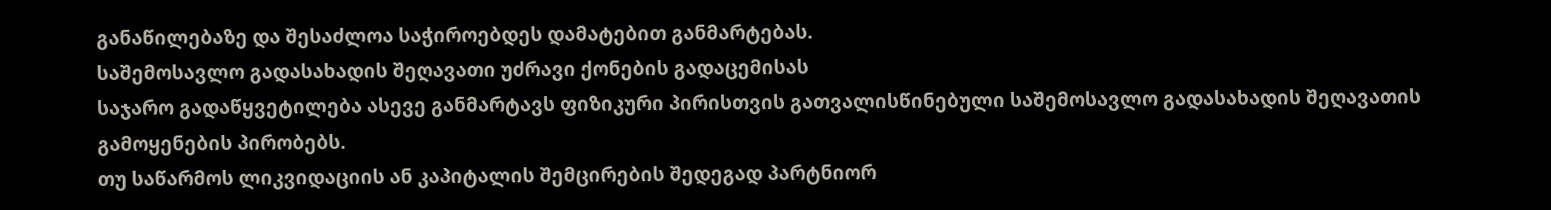განაწილებაზე და შესაძლოა საჭიროებდეს დამატებით განმარტებას.
საშემოსავლო გადასახადის შეღავათი უძრავი ქონების გადაცემისას
საჯარო გადაწყვეტილება ასევე განმარტავს ფიზიკური პირისთვის გათვალისწინებული საშემოსავლო გადასახადის შეღავათის გამოყენების პირობებს.
თუ საწარმოს ლიკვიდაციის ან კაპიტალის შემცირების შედეგად პარტნიორ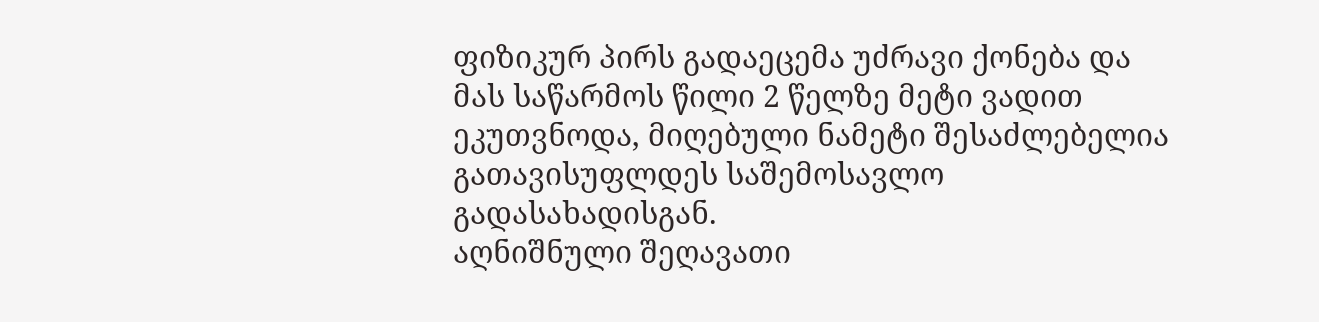ფიზიკურ პირს გადაეცემა უძრავი ქონება და მას საწარმოს წილი 2 წელზე მეტი ვადით ეკუთვნოდა, მიღებული ნამეტი შესაძლებელია გათავისუფლდეს საშემოსავლო გადასახადისგან.
აღნიშნული შეღავათი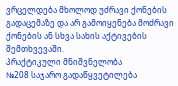ვრცელდება მხოლოდ უძრავი ქონების გადაცემაზე და არ გამოიყენება მოძრავი ქონების ან სხვა სახის აქტივების შემთხვევაში.
პრაქტიკული მნიშვნელობა
№208 საჯარო გადაწყვეტილება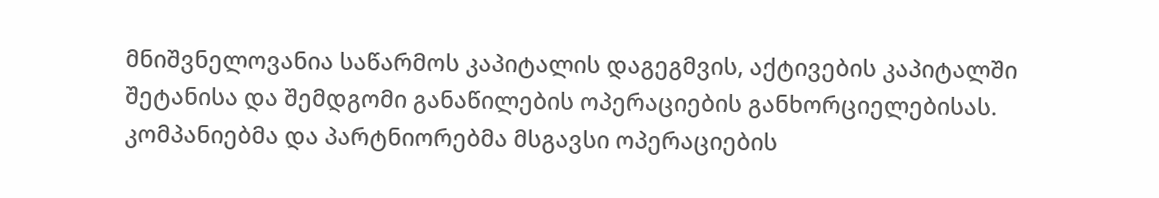მნიშვნელოვანია საწარმოს კაპიტალის დაგეგმვის, აქტივების კაპიტალში შეტანისა და შემდგომი განაწილების ოპერაციების განხორციელებისას. კომპანიებმა და პარტნიორებმა მსგავსი ოპერაციების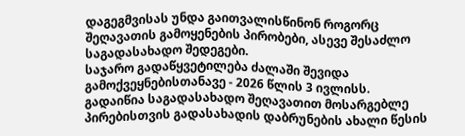დაგეგმვისას უნდა გაითვალისწინონ როგორც შეღავათის გამოყენების პირობები, ასევე შესაძლო საგადასახადო შედეგები.
საჯარო გადაწყვეტილება ძალაში შევიდა გამოქვეყნებისთანავე - 2026 წლის 3 ივლისს.
გადაიწია საგადასახადო შეღავათით მოსარგებლე პირებისთვის გადასახადის დაბრუნების ახალი წესის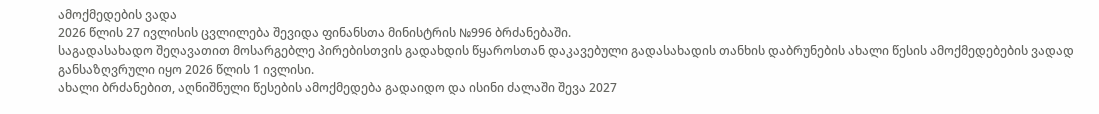ამოქმედების ვადა
2026 წლის 27 ივლისის ცვლილება შევიდა ფინანსთა მინისტრის №996 ბრძანებაში.
საგადასახადო შეღავათით მოსარგებლე პირებისთვის გადახდის წყაროსთან დაკავებული გადასახადის თანხის დაბრუნების ახალი წესის ამოქმედებების ვადად განსაზღვრული იყო 2026 წლის 1 ივლისი.
ახალი ბრძანებით, აღნიშნული წესების ამოქმედება გადაიდო და ისინი ძალაში შევა 2027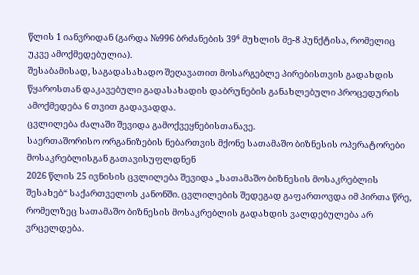წლის 1 იანვრიდან (გარდა №996 ბრძანების 39⁶ მუხლის მე-8 პუნქტისა, რომელიც უკვე ამოქმედებულია).
შესაბამისად, საგადასახადო შეღავათით მოსარგებლე პირებისთვის გადახდის წყაროსთან დაკავებული გადასახადის დაბრუნების განახლებული პროცედურის ამოქმედება 6 თვით გადავადდა.
ცვლილება ძალაში შევიდა გამოქვეყნებისთანავე.
საერთაშორისო ორგანიზების ნებართვის მქონე სათამაშო ბიზნესის ოპერატორები მოსაკრებლისგან გათავისუფლდნენ
2026 წლის 25 ივნისის ცვლილება შევიდა „სათამაშო ბიზნესის მოსაკრებლის შესახებ“ საქართველოს კანონში. ცვლილების შედეგად გაფართოვდა იმ პირთა წრე, რომელზეც სათამაშო ბიზნესის მოსაკრებლის გადახდის ვალდებულება არ ვრცელდება.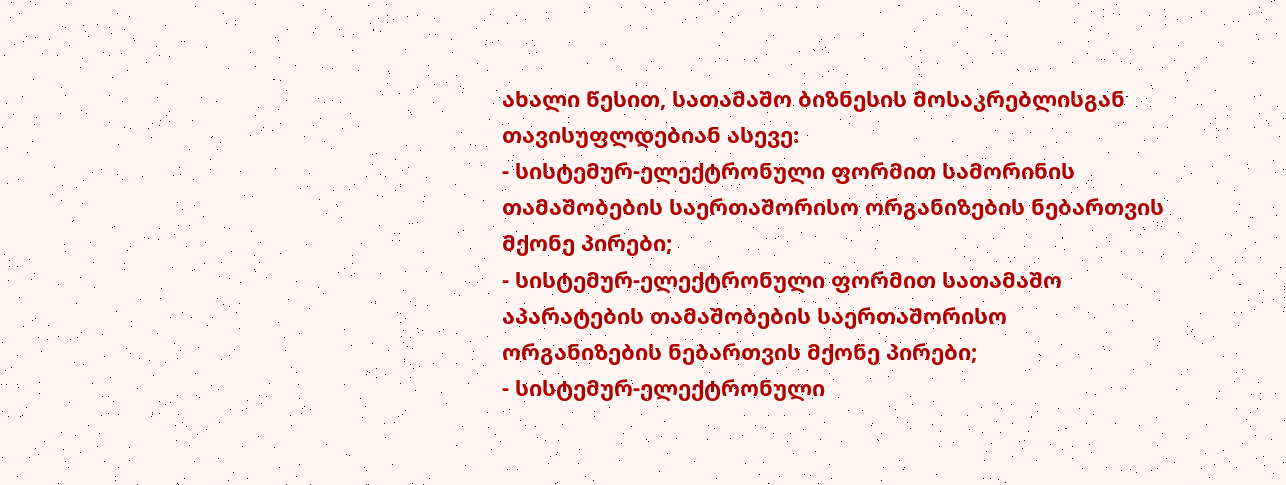ახალი წესით, სათამაშო ბიზნესის მოსაკრებლისგან თავისუფლდებიან ასევე:
- სისტემურ-ელექტრონული ფორმით სამორინის თამაშობების საერთაშორისო ორგანიზების ნებართვის მქონე პირები;
- სისტემურ-ელექტრონული ფორმით სათამაშო აპარატების თამაშობების საერთაშორისო ორგანიზების ნებართვის მქონე პირები;
- სისტემურ-ელექტრონული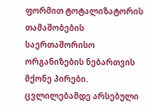ფორმით ტოტალიზატორის თამაშობების საერთაშორისო ორგანიზების ნებართვის მქონე პირები.
ცვლილებამდე არსებული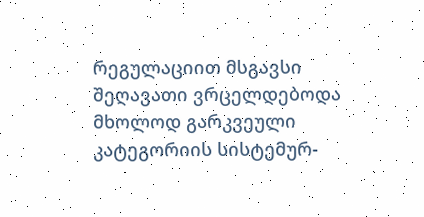რეგულაციით მსგავსი შეღავათი ვრცელდებოდა მხოლოდ გარკვეული კატეგორიის სისტემურ-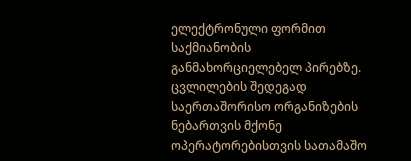ელექტრონული ფორმით საქმიანობის განმახორციელებელ პირებზე.
ცვლილების შედეგად საერთაშორისო ორგანიზების ნებართვის მქონე ოპერატორებისთვის სათამაშო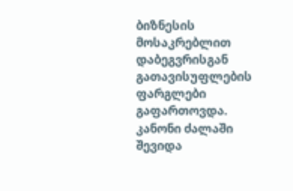ბიზნესის მოსაკრებლით დაბეგვრისგან გათავისუფლების ფარგლები გაფართოვდა.
კანონი ძალაში შევიდა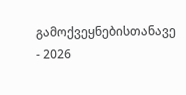გამოქვეყნებისთანავე - 2026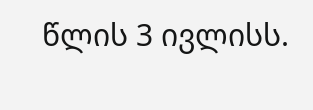წლის 3 ივლისს.